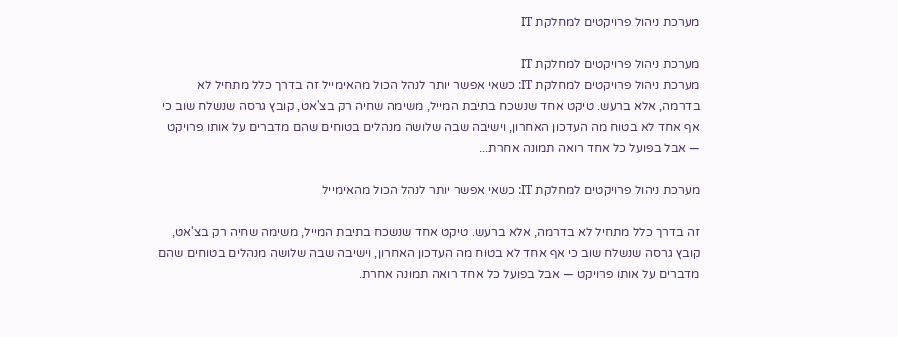מערכת ניהול פרויקטים למחלקת IT

מערכת ניהול פרויקטים למחלקת IT
מערכת ניהול פרויקטים למחלקת IT: כשאי אפשר יותר לנהל הכול מהאימייל זה בדרך כלל מתחיל לא בדרמה, אלא ברעש. טיקט אחד שנשכח בתיבת המייל, משימה שחיה רק בצ'אט, קובץ גרסה שנשלח שוב כי אף אחד לא בטוח מה העדכון האחרון, וישיבה שבה שלושה מנהלים בטוחים שהם מדברים על אותו פרויקט — אבל בפועל כל אחד רואה תמונה אחרת...

מערכת ניהול פרויקטים למחלקת IT: כשאי אפשר יותר לנהל הכול מהאימייל

זה בדרך כלל מתחיל לא בדרמה, אלא ברעש. טיקט אחד שנשכח בתיבת המייל, משימה שחיה רק בצ'אט, קובץ גרסה שנשלח שוב כי אף אחד לא בטוח מה העדכון האחרון, וישיבה שבה שלושה מנהלים בטוחים שהם מדברים על אותו פרויקט — אבל בפועל כל אחד רואה תמונה אחרת.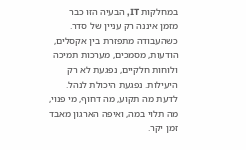במחלקות IT, הבעיה הזו כבר מזמן איננה רק עניין של סדר. כשהעבודה מתפזרת בין אקסלים, הודעות, מסמכים, מערכות תמיכה ולוחות חלקיים, נפגעת לא רק היעילות. נפגעת היכולת לנהל. לדעת מה תקוע, מה דחוף, מי פנוי, מה תלוי במה, ואיפה הארגון מאבד זמן יקר.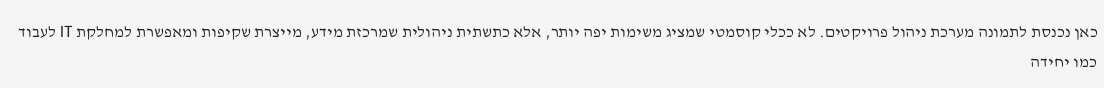כאן נכנסת לתמונה מערכת ניהול פרויקטים. לא ככלי קוסמטי שמציג משימות יפה יותר, אלא כתשתית ניהולית שמרכזת מידע, מייצרת שקיפות ומאפשרת למחלקת IT לעבוד כמו יחידה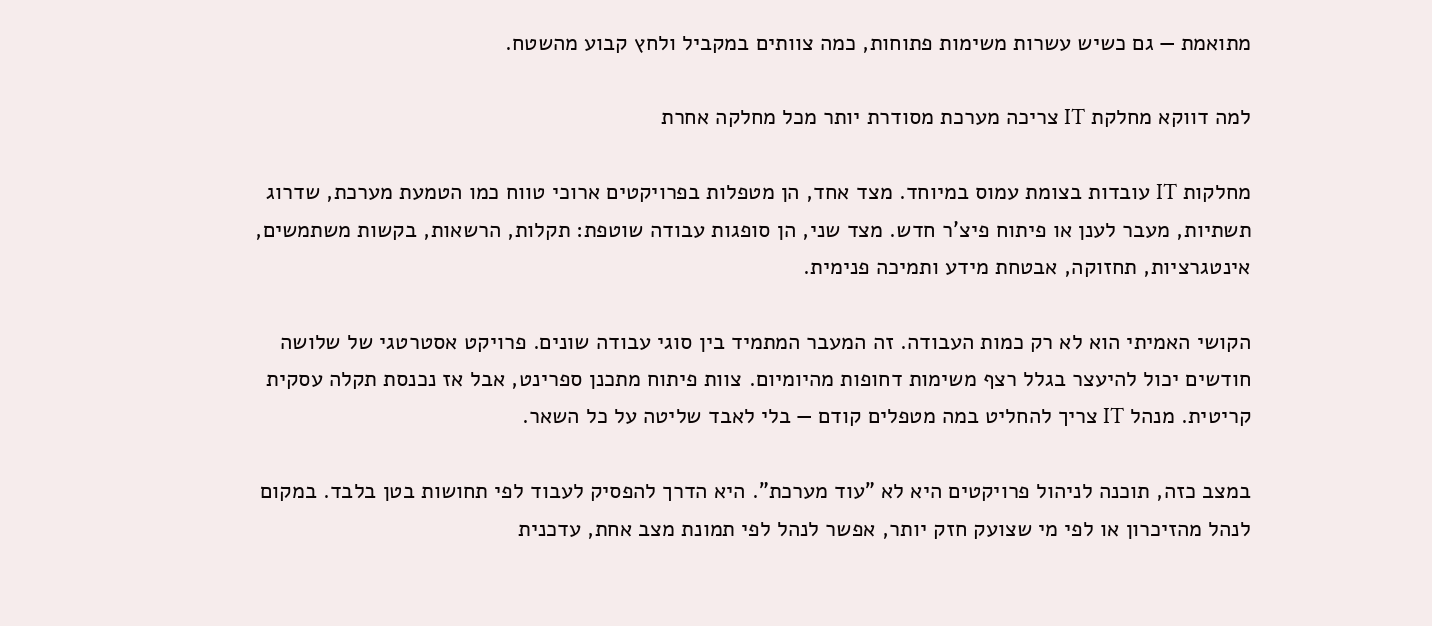מתואמת — גם כשיש עשרות משימות פתוחות, כמה צוותים במקביל ולחץ קבוע מהשטח.

למה דווקא מחלקת IT צריכה מערכת מסודרת יותר מכל מחלקה אחרת

מחלקות IT עובדות בצומת עמוס במיוחד. מצד אחד, הן מטפלות בפרויקטים ארוכי טווח כמו הטמעת מערכת, שדרוג תשתיות, מעבר לענן או פיתוח פיצ'ר חדש. מצד שני, הן סופגות עבודה שוטפת: תקלות, הרשאות, בקשות משתמשים, אינטגרציות, תחזוקה, אבטחת מידע ותמיכה פנימית.

הקושי האמיתי הוא לא רק כמות העבודה. זה המעבר המתמיד בין סוגי עבודה שונים. פרויקט אסטרטגי של שלושה חודשים יכול להיעצר בגלל רצף משימות דחופות מהיומיום. צוות פיתוח מתכנן ספרינט, אבל אז נכנסת תקלה עסקית קריטית. מנהל IT צריך להחליט במה מטפלים קודם — בלי לאבד שליטה על כל השאר.

במצב כזה, תוכנה לניהול פרויקטים היא לא "עוד מערכת". היא הדרך להפסיק לעבוד לפי תחושות בטן בלבד. במקום לנהל מהזיכרון או לפי מי שצועק חזק יותר, אפשר לנהל לפי תמונת מצב אחת, עדכנית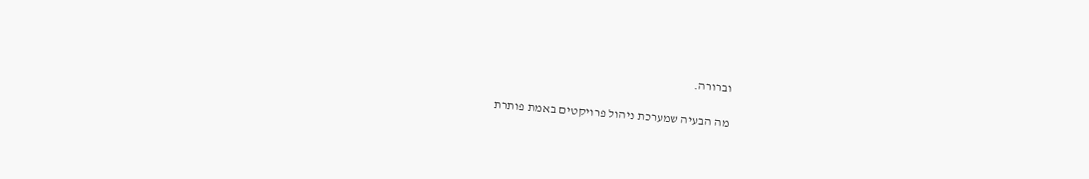וברורה.

מה הבעיה שמערכת ניהול פרויקטים באמת פותרת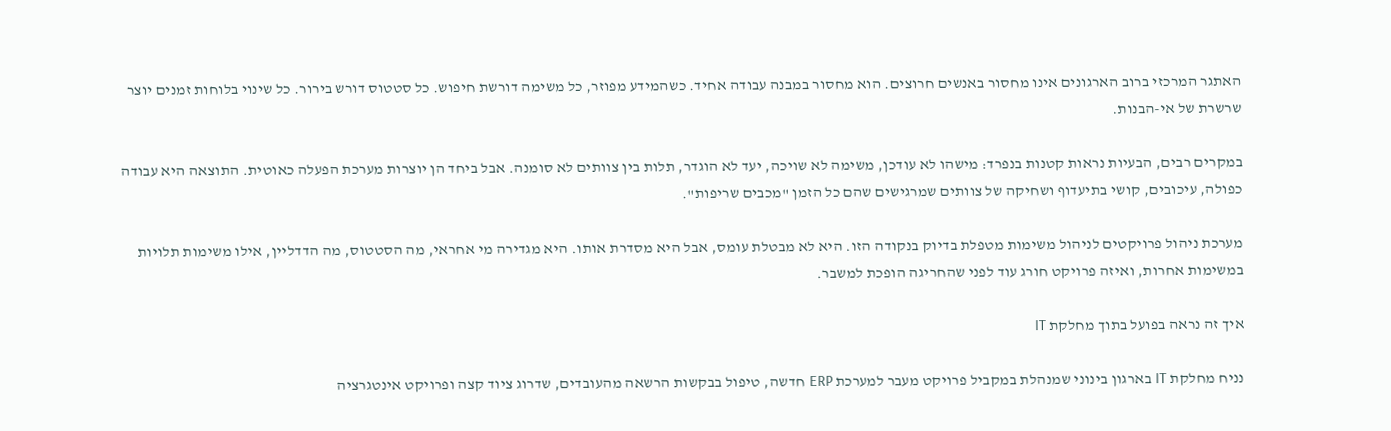האתגר המרכזי ברוב הארגונים אינו מחסור באנשים חרוצים. הוא מחסור במבנה עבודה אחיד. כשהמידע מפוזר, כל משימה דורשת חיפוש. כל סטטוס דורש בירור. כל שינוי בלוחות זמנים יוצר שרשרת של אי-הבנות.

במקרים רבים, הבעיות נראות קטנות בנפרד: מישהו לא עודכן, משימה לא שויכה, יעד לא הוגדר, תלות בין צוותים לא סומנה. אבל ביחד הן יוצרות מערכת הפעלה כאוטית. התוצאה היא עבודה כפולה, עיכובים, קושי בתיעדוף ושחיקה של צוותים שמרגישים שהם כל הזמן "מכבים שריפות".

מערכת ניהול פרויקטים לניהול משימות מטפלת בדיוק בנקודה הזו. היא לא מבטלת עומס, אבל היא מסדרת אותו. היא מגדירה מי אחראי, מה הסטטוס, מה הדדליין, אילו משימות תלויות במשימות אחרות, ואיזה פרויקט חורג עוד לפני שהחריגה הופכת למשבר.

איך זה נראה בפועל בתוך מחלקת IT

נניח מחלקת IT בארגון בינוני שמנהלת במקביל פרויקט מעבר למערכת ERP חדשה, טיפול בבקשות הרשאה מהעובדים, שדרוג ציוד קצה ופרויקט אינטגרציה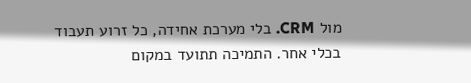מול CRM. בלי מערכת אחידה, כל זרוע תעבוד בכלי אחר. התמיכה תתועד במקום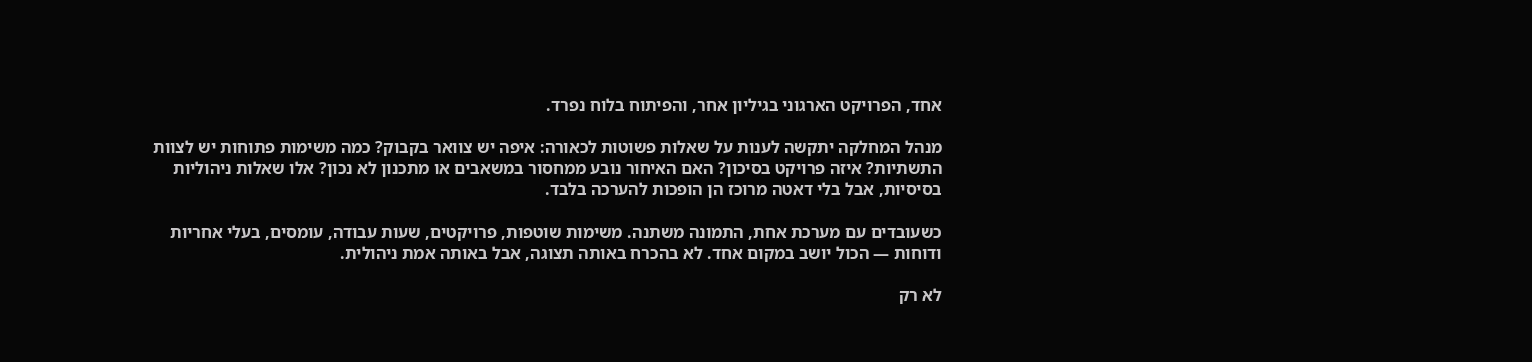אחד, הפרויקט הארגוני בגיליון אחר, והפיתוח בלוח נפרד.

מנהל המחלקה יתקשה לענות על שאלות פשוטות לכאורה: איפה יש צוואר בקבוק? כמה משימות פתוחות יש לצוות התשתיות? איזה פרויקט בסיכון? האם האיחור נובע ממחסור במשאבים או מתכנון לא נכון? אלו שאלות ניהוליות בסיסיות, אבל בלי דאטה מרוכז הן הופכות להערכה בלבד.

כשעובדים עם מערכת אחת, התמונה משתנה. משימות שוטפות, פרויקטים, שעות עבודה, עומסים, בעלי אחריות ודוחות — הכול יושב במקום אחד. לא בהכרח באותה תצוגה, אבל באותה אמת ניהולית.

לא רק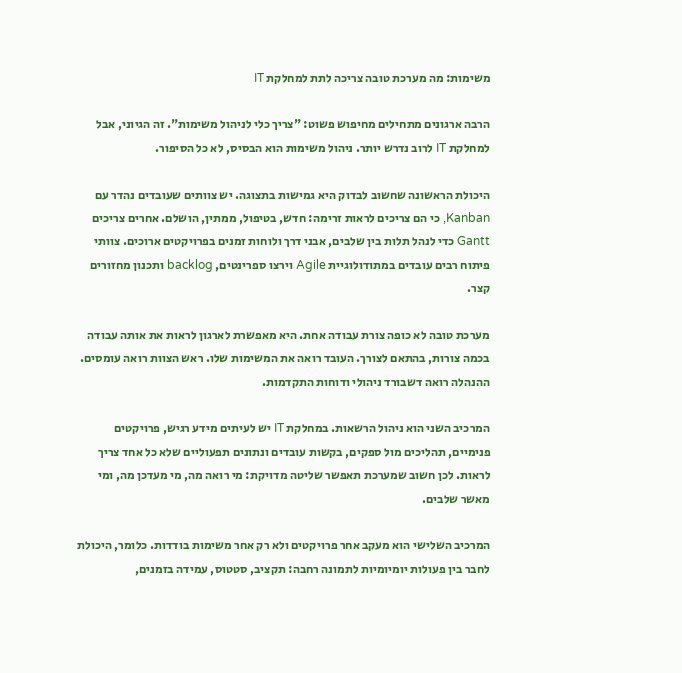משימות: מה מערכת טובה צריכה לתת למחלקת IT

הרבה ארגונים מתחילים מחיפוש פשוט: "צריך כלי לניהול משימות". זה הגיוני, אבל למחלקת IT לרוב נדרש יותר. ניהול משימות הוא הבסיס, לא כל הסיפור.

היכולת הראשונה שחשוב לבדוק היא גמישות בתצוגה. יש צוותים שעובדים נהדר עם Kanban, כי הם צריכים לראות זרימה: חדש, בטיפול, ממתין, הושלם. אחרים צריכים Gantt כדי לנהל תלות בין שלבים, אבני דרך ולוחות זמנים בפרויקטים ארוכים. צוותי פיתוח רבים עובדים במתודולוגיית Agile וירצו ספרינטים, backlog ותכנון מחזורים קצר.

מערכת טובה לא כופה צורת עבודה אחת. היא מאפשרת לארגון לראות את אותה עבודה בכמה צורות, בהתאם לצורך. העובד רואה את המשימות שלו. ראש הצוות רואה עומסים. ההנהלה רואה דשבורד ניהולי ודוחות התקדמות.

המרכיב השני הוא ניהול הרשאות. במחלקת IT יש לעיתים מידע רגיש, פרויקטים פנימיים, תהליכים מול ספקים, בקשות עובדים ונתונים תפעוליים שלא כל אחד צריך לראות. לכן חשוב שמערכת תאפשר שליטה מדויקת: מי רואה מה, מי מעדכן מה, ומי מאשר שלבים.

המרכיב השלישי הוא מעקב אחר פרויקטים ולא רק אחר משימות בודדות. כלומר, היכולת לחבר בין פעולות יומיומיות לתמונה רחבה: תקציב, סטטוס, עמידה בזמנים,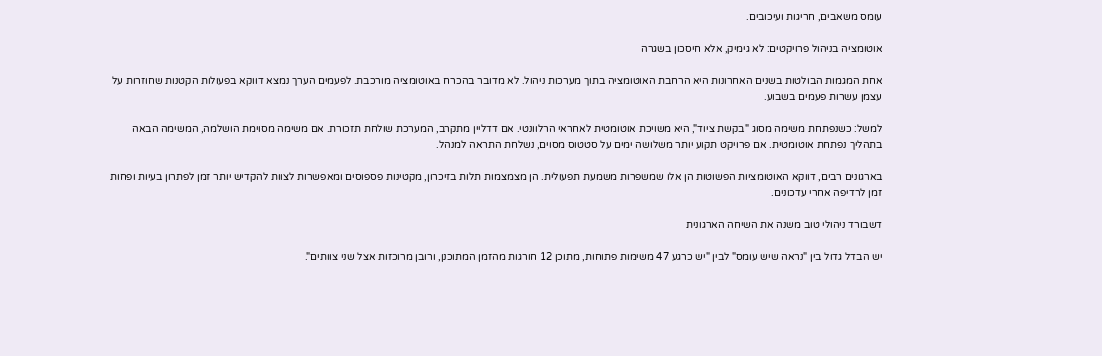עומס משאבים, חריגות ועיכובים.

אוטומציה בניהול פרויקטים: לא גימיק, אלא חיסכון בשגרה

אחת המגמות הבולטות בשנים האחרונות היא הרחבת האוטומציה בתוך מערכות ניהול. לא מדובר בהכרח באוטומציה מורכבת. לפעמים הערך נמצא דווקא בפעולות הקטנות שחוזרות על עצמן עשרות פעמים בשבוע.

למשל: כשנפתחת משימה מסוג "בקשת ציוד", היא משויכת אוטומטית לאחראי הרלוונטי. אם דדליין מתקרב, המערכת שולחת תזכורת. אם משימה מסוימת הושלמה, המשימה הבאה בתהליך נפתחת אוטומטית. אם פרויקט תקוע יותר משלושה ימים על סטטוס מסוים, נשלחת התראה למנהל.

בארגונים רבים, דווקא האוטומציות הפשוטות הן אלו שמשפרות משמעת תפעולית. הן מצמצמות תלות בזיכרון, מקטינות פספוסים ומאפשרות לצוות להקדיש יותר זמן לפתרון בעיות ופחות זמן לרדיפה אחרי עדכונים.

דשבורד ניהולי טוב משנה את השיחה הארגונית

יש הבדל גדול בין "נראה שיש עומס" לבין "יש כרגע 47 משימות פתוחות, מתוכן 12 חורגות מהזמן המתוכנן, ורובן מרוכזות אצל שני צוותים".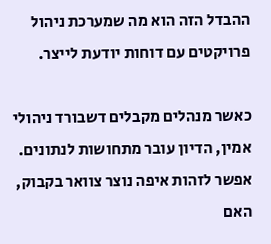ההבדל הזה הוא מה שמערכת ניהול פרויקטים עם דוחות יודעת לייצר.

כאשר מנהלים מקבלים דשבורד ניהולי אמין, הדיון עובר מתחושות לנתונים. אפשר לזהות איפה נוצר צוואר בקבוק, האם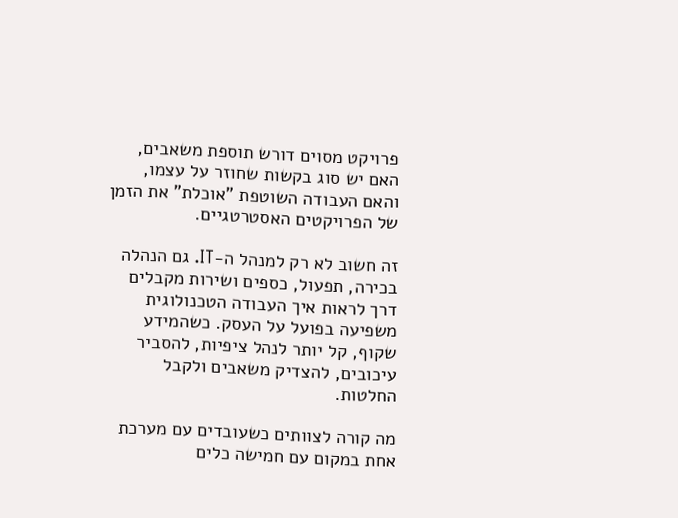פרויקט מסוים דורש תוספת משאבים, האם יש סוג בקשות שחוזר על עצמו, והאם העבודה השוטפת "אוכלת" את הזמן של הפרויקטים האסטרטגיים.

זה חשוב לא רק למנהל ה-IT. גם הנהלה בכירה, תפעול, כספים ושירות מקבלים דרך לראות איך העבודה הטכנולוגית משפיעה בפועל על העסק. כשהמידע שקוף, קל יותר לנהל ציפיות, להסביר עיכובים, להצדיק משאבים ולקבל החלטות.

מה קורה לצוותים כשעובדים עם מערכת אחת במקום עם חמישה כלים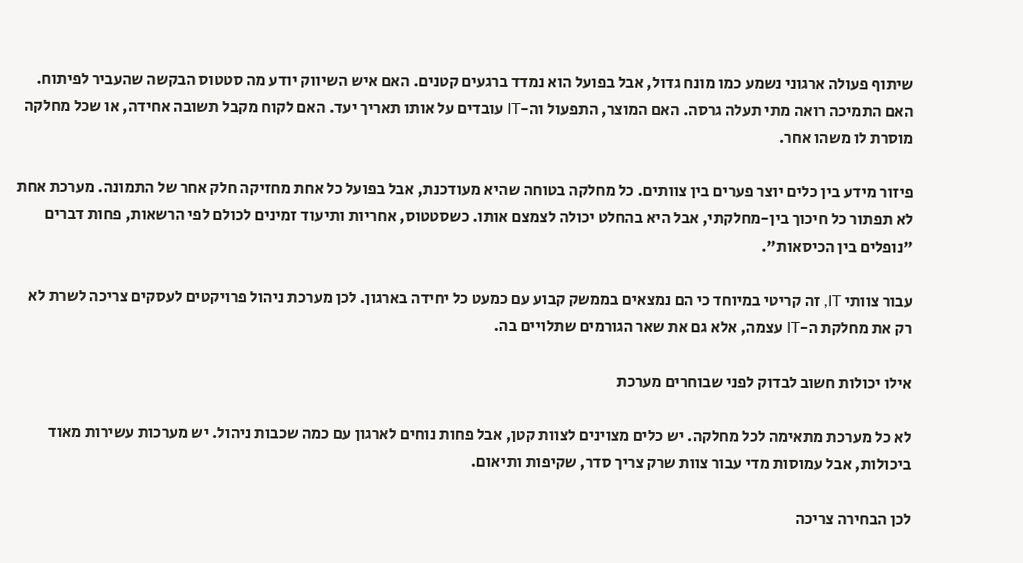שיתוף פעולה ארגוני נשמע כמו מונח גדול, אבל בפועל הוא נמדד ברגעים קטנים. האם איש השיווק יודע מה סטטוס הבקשה שהעביר לפיתוח. האם התמיכה רואה מתי תעלה גרסה. האם המוצר, התפעול וה-IT עובדים על אותו תאריך יעד. האם לקוח מקבל תשובה אחידה, או שכל מחלקה מוסרת לו משהו אחר.

פיזור מידע בין כלים יוצר פערים בין צוותים. כל מחלקה בטוחה שהיא מעודכנת, אבל בפועל כל אחת מחזיקה חלק אחר של התמונה. מערכת אחת לא תפתור כל חיכוך בין-מחלקתי, אבל היא בהחלט יכולה לצמצם אותו. כשסטטוס, אחריות ותיעוד זמינים לכולם לפי הרשאות, פחות דברים "נופלים בין הכיסאות".

עבור צוותי IT, זה קריטי במיוחד כי הם נמצאים בממשק קבוע עם כמעט כל יחידה בארגון. לכן מערכת ניהול פרויקטים לעסקים צריכה לשרת לא רק את מחלקת ה-IT עצמה, אלא גם את שאר הגורמים שתלויים בה.

אילו יכולות חשוב לבדוק לפני שבוחרים מערכת

לא כל מערכת מתאימה לכל מחלקה. יש כלים מצוינים לצוות קטן, אבל פחות נוחים לארגון עם כמה שכבות ניהול. יש מערכות עשירות מאוד ביכולות, אבל עמוסות מדי עבור צוות שרק צריך סדר, שקיפות ותיאום.

לכן הבחירה צריכה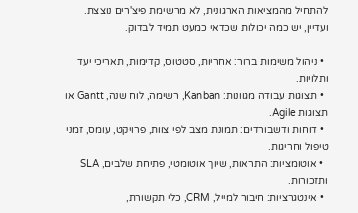להתחיל מהמציאות הארגונית, לא מרשימת פיצ'רים נוצצת. ועדיין, יש כמה יכולות שכדאי כמעט תמיד לבדוק.

  • ניהול משימות ברור: אחריות, סטטוס, קדימות, תאריכי יעד ותלויות.
  • תצוגות עבודה מגוונות: Kanban, רשימה, לוח שנה, Gantt או תצוגות Agile.
  • דוחות ודשבורדים: תמונת מצב לפי צוות, פרויקט, עומס, זמני טיפול וחריגות.
  • אוטומציות: התראות, שיוך אוטומטי, פתיחת שלבים, SLA ותזכורות.
  • אינטגרציות: חיבור למייל, CRM, כלי תקשורת,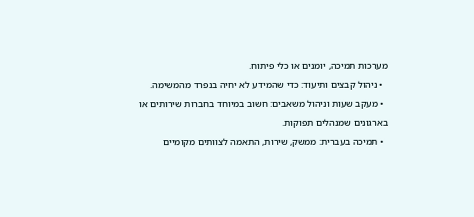מערכות תמיכה, יומנים או כלי פיתוח.
  • ניהול קבצים ותיעוד: כדי שהמידע לא יחיה בנפרד מהמשימה.
  • מעקב שעות וניהול משאבים: חשוב במיוחד בחברות שירותים או בארגונים שמנהלים תפוקות.
  • תמיכה בעברית: ממשק, שירות, התאמה לצוותים מקומיים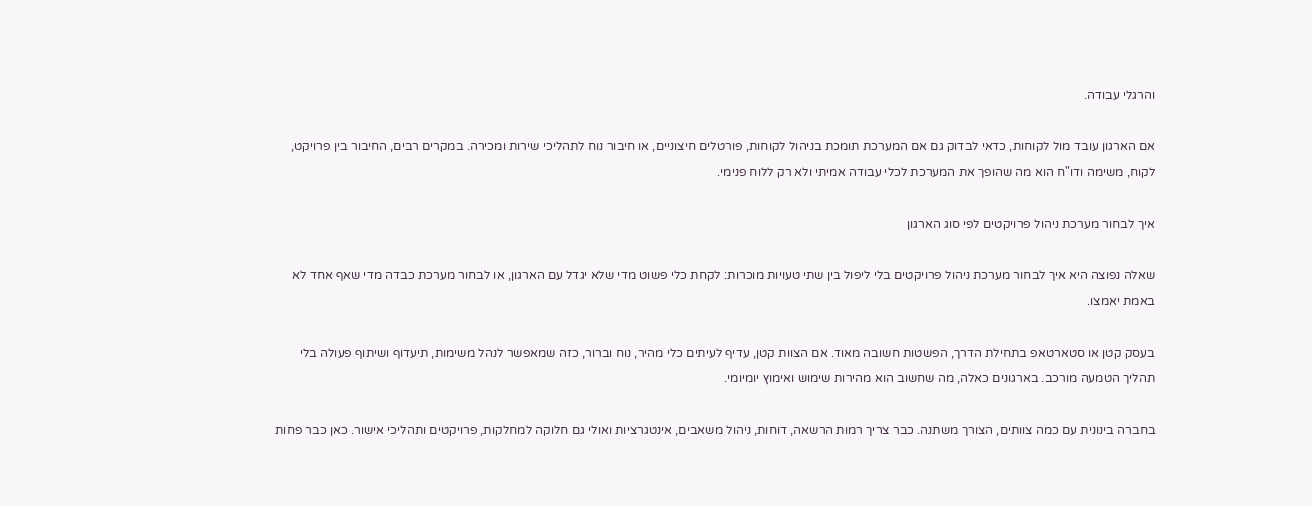והרגלי עבודה.

אם הארגון עובד מול לקוחות, כדאי לבדוק גם אם המערכת תומכת בניהול לקוחות, פורטלים חיצוניים, או חיבור נוח לתהליכי שירות ומכירה. במקרים רבים, החיבור בין פרויקט, לקוח, משימה ודו"ח הוא מה שהופך את המערכת לכלי עבודה אמיתי ולא רק ללוח פנימי.

איך לבחור מערכת ניהול פרויקטים לפי סוג הארגון

שאלה נפוצה היא איך לבחור מערכת ניהול פרויקטים בלי ליפול בין שתי טעויות מוכרות: לקחת כלי פשוט מדי שלא יגדל עם הארגון, או לבחור מערכת כבדה מדי שאף אחד לא באמת יאמצו.

בעסק קטן או סטארטאפ בתחילת הדרך, הפשטות חשובה מאוד. אם הצוות קטן, עדיף לעיתים כלי מהיר, נוח וברור, כזה שמאפשר לנהל משימות, תיעדוף ושיתוף פעולה בלי תהליך הטמעה מורכב. בארגונים כאלה, מה שחשוב הוא מהירות שימוש ואימוץ יומיומי.

בחברה בינונית עם כמה צוותים, הצורך משתנה. כבר צריך רמות הרשאה, דוחות, ניהול משאבים, אינטגרציות ואולי גם חלוקה למחלקות, פרויקטים ותהליכי אישור. כאן כבר פחות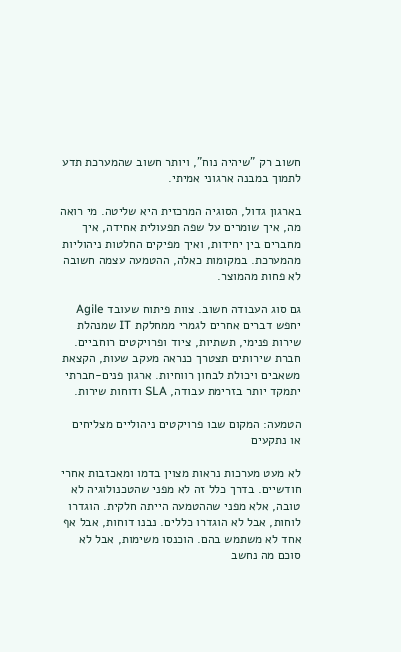חשוב רק "שיהיה נוח", ויותר חשוב שהמערכת תדע לתמוך במבנה ארגוני אמיתי.

בארגון גדול, הסוגיה המרכזית היא שליטה. מי רואה מה, איך שומרים על שפה תפעולית אחידה, איך מחברים בין יחידות, ואיך מפיקים החלטות ניהוליות מהמערכת. במקומות כאלה, ההטמעה עצמה חשובה לא פחות מהמוצר.

גם סוג העבודה חשוב. צוות פיתוח שעובד Agile יחפש דברים אחרים לגמרי ממחלקת IT שמנהלת שירות פנימי, תשתיות, ציוד ופרויקטים רוחביים. חברת שירותים תצטרך כנראה מעקב שעות, הקצאת משאבים ויכולת לבחון רווחיות. ארגון פנים-חברתי יתמקד יותר בזרימת עבודה, SLA ודוחות שירות.

הטמעה: המקום שבו פרויקטים ניהוליים מצליחים או נתקעים

לא מעט מערכות נראות מצוין בדמו ומאכזבות אחרי חודשיים. בדרך כלל זה לא מפני שהטכנולוגיה לא טובה, אלא מפני שההטמעה הייתה חלקית. הוגדרו לוחות, אבל לא הוגדרו כללים. נבנו דוחות, אבל אף אחד לא משתמש בהם. הוכנסו משימות, אבל לא סוכם מה נחשב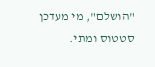"הושלם", מי מעדכן סטטוס ומתי.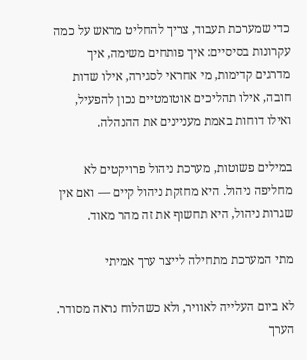כדי שמערכת תעבוד, צריך להחליט מראש על כמה עקרונות בסיסיים: איך פותחים משימה, איך מדרגים קדימות, מי אחראי לסגירה, אילו שדות חובה, אילו תהליכים אוטומטיים נכון להפעיל, ואילו דוחות באמת מעניינים את ההנהלה.

במילים פשוטות, מערכת ניהול פרויקטים לא מחליפה ניהול. היא מחזקת ניהול קיים — ואם אין שגרות ניהול, היא תחשוף את זה מהר מאוד.

מתי המערכת מתחילה לייצר ערך אמיתי

לא ביום העלייה לאוויר, ולא כשהלוח נראה מסודר. הערך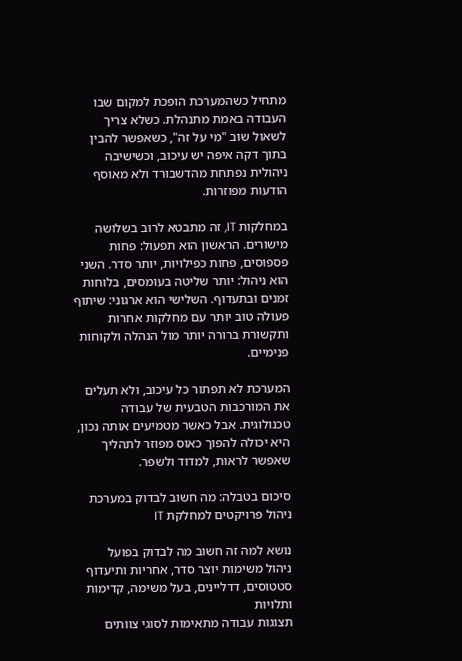מתחיל כשהמערכת הופכת למקום שבו העבודה באמת מתנהלת. כשלא צריך לשאול שוב "מי על זה", כשאפשר להבין בתוך דקה איפה יש עיכוב, וכשישיבה ניהולית נפתחת מהדשבורד ולא מאוסף הודעות מפוזרות.

במחלקות IT, זה מתבטא לרוב בשלושה מישורים. הראשון הוא תפעול: פחות פספוסים, פחות כפילויות, יותר סדר. השני הוא ניהול: יותר שליטה בעומסים, בלוחות זמנים ובתעדוף. השלישי הוא ארגוני: שיתוף פעולה טוב יותר עם מחלקות אחרות ותקשורת ברורה יותר מול הנהלה ולקוחות פנימיים.

המערכת לא תפתור כל עיכוב, ולא תעלים את המורכבות הטבעית של עבודה טכנולוגית. אבל כאשר מטמיעים אותה נכון, היא יכולה להפוך כאוס מפוזר לתהליך שאפשר לראות, למדוד ולשפר.

סיכום בטבלה: מה חשוב לבדוק במערכת ניהול פרויקטים למחלקת IT

נושא למה זה חשוב מה לבדוק בפועל
ניהול משימות יוצר סדר, אחריות ותיעדוף סטטוסים, דדליינים, בעל משימה, קדימות ותלויות
תצוגות עבודה מתאימות לסוגי צוותים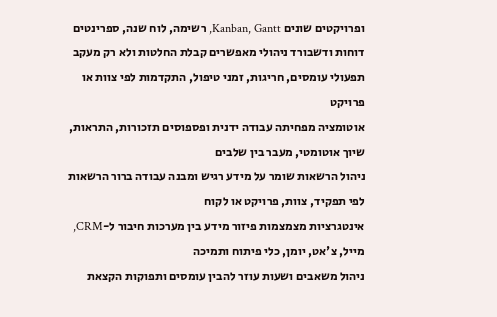ופרויקטים שונים Kanban, Gantt, רשימה, לוח שנה, ספרינטים
דוחות ודשבורד ניהולי מאפשרים קבלת החלטות ולא רק מעקב תפעולי עומסים, חריגות, זמני טיפול, התקדמות לפי צוות או פרויקט
אוטומציה מפחיתה עבודה ידנית ופספוסים תזכורות, התראות, שיוך אוטומטי, מעבר בין שלבים
ניהול הרשאות שומר על מידע רגיש ומבנה עבודה ברור הרשאות לפי תפקיד, צוות, פרויקט או לקוח
אינטגרציות מצמצמות פיזור מידע בין מערכות חיבור ל-CRM, מייל, צ'אט, יומן, כלי פיתוח ותמיכה
ניהול משאבים ושעות עוזר להבין עומסים ותפוקות הקצאת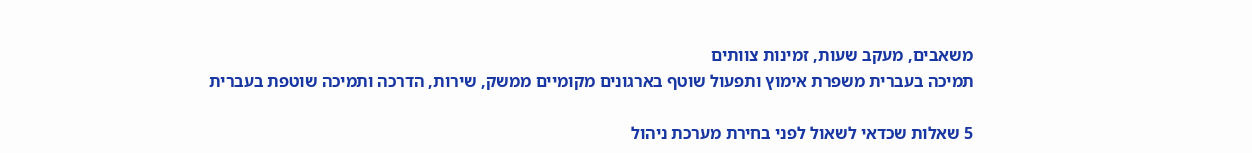משאבים, מעקב שעות, זמינות צוותים
תמיכה בעברית משפרת אימוץ ותפעול שוטף בארגונים מקומיים ממשק, שירות, הדרכה ותמיכה שוטפת בעברית

5 שאלות שכדאי לשאול לפני בחירת מערכת ניהול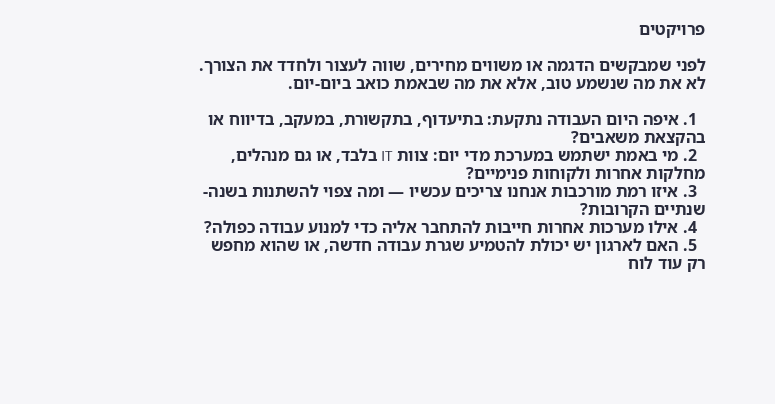פרויקטים

לפני שמבקשים הדגמה או משווים מחירים, שווה לעצור ולחדד את הצורך. לא את מה שנשמע טוב, אלא את מה שבאמת כואב ביום-יום.

  1. איפה היום העבודה נתקעת: בתיעדוף, בתקשורת, במעקב, בדיווח או בהקצאת משאבים?
  2. מי באמת ישתמש במערכת מדי יום: צוות IT בלבד, או גם מנהלים, מחלקות אחרות ולקוחות פנימיים?
  3. איזו רמת מורכבות אנחנו צריכים עכשיו — ומה צפוי להשתנות בשנה-שנתיים הקרובות?
  4. אילו מערכות אחרות חייבות להתחבר אליה כדי למנוע עבודה כפולה?
  5. האם לארגון יש יכולת להטמיע שגרת עבודה חדשה, או שהוא מחפש רק עוד לוח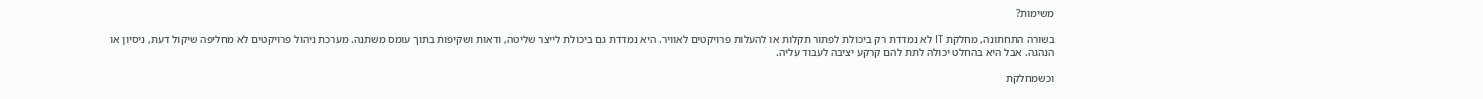משימות?

בשורה התחתונה, מחלקת IT לא נמדדת רק ביכולת לפתור תקלות או להעלות פרויקטים לאוויר. היא נמדדת גם ביכולת לייצר שליטה, ודאות ושקיפות בתוך עומס משתנה. מערכת ניהול פרויקטים לא מחליפה שיקול דעת, ניסיון או הנהגה. אבל היא בהחלט יכולה לתת להם קרקע יציבה לעבוד עליה.

וכשמחלקת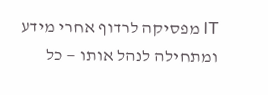IT מפסיקה לרדוף אחרי מידע ומתחילה לנהל אותו — כל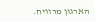הארגון מרוויח.